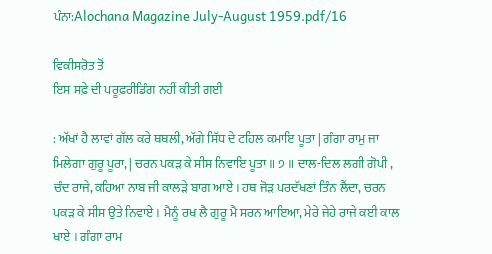ਪੰਨਾ:Alochana Magazine July-August 1959.pdf/16

ਵਿਕੀਸਰੋਤ ਤੋਂ
ਇਸ ਸਫ਼ੇ ਦੀ ਪਰੂਫ਼ਰੀਡਿੰਗ ਨਹੀਂ ਕੀਤੀ ਗਈ

: ਅੱਖਾਂ ਹੈ ਲਾਵਾਂ ਗੱਲ ਕਰੇ ਥਥਲੀ, ਅੱਗੇ ਸਿੱਧ ਦੇ ਟਹਿਲ ਕਮਾਇ ਪੂਤਾ | ਗੰਗਾ ਰਾਮੁ ਜਾ ਮਿਲੇਗਾ ਗੁਰੂ ਪੂਰਾ, | ਚਰਨ ਪਕੜ ਕੇ ਸੀਸ ਨਿਵਾਇ ਪੂਤਾ ॥ ੭ ॥ ਦਾਲ-ਦਿਲ ਲਗੀ ਗੋਪੀ , ਚੰਦ ਰਾਜੇ, ਕਹਿਆ ਨਾਬ ਜੀ ਕਾਲੜੇ ਬਾਗ ਆਏ । ਹਥ ਜੋੜ ਪਰਦੱਖਣਾਂ ਤਿੰਨ ਲੈਂਦਾ, ਚਰਨ ਪਕੜ ਕੇ ਸੀਸ ਉਤੇ ਨਿਵਾਏ । ਮੈਨੂੰ ਰਖ ਲੈ ਗੁਰੂ ਮੈ ਸਰਨ ਆਇਆ, ਮੇਰੇ ਜੇਹੇ ਰਾਜੇ ਕਈ ਕਾਲ ਖਾਏ । ਗੰਗਾ ਰਾਮ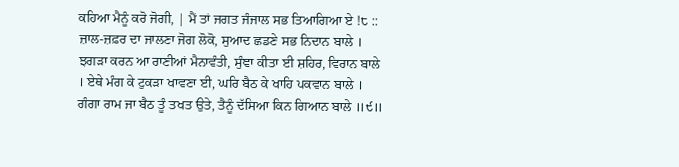ਕਹਿਆ ਮੈਨੂੰ ਕਰੋ ਜੋਗੀ, | ਮੈਂ ਤਾਂ ਜਗਤ ਜੰਜਾਲ ਸਭ ਤਿਆਗਿਆ ਏ !੮ :: ਜ਼ਾਲ-ਜ਼ਫ਼ਰ ਦਾ ਜਾਲਣਾ ਜੋਗ ਲੋਕੋ, ਸੁਆਦ ਛਡਣੇ ਸਭ ਨਿਦਾਨ ਬਾਲੇ । ਝਗੜਾ ਕਰਨ ਆ ਰਾਣੀਆਂ ਮੈਨਾਵੰਤੀ, ਸੁੰਞਾ ਕੀਤਾ ਈ ਸ਼ਹਿਰ, ਵਿਰਾਨ ਬਾਲੇ । ਏਥੇ ਮੰਗ ਕੇ ਟੁਕੜਾ ਖਾਵਣਾ ਈ, ਘਰਿ ਬੈਠ ਕੇ ਖਾਹਿ ਪਕਵਾਨ ਬਾਲੇ । ਗੰਗਾ ਰਾਮ ਜਾ ਬੈਠ ਤੂੰ ਤਖਤ ਉਤੇ, ਤੈਨੂੰ ਦੱਸਿਆ ਕਿਨ ਗਿਆਨ ਬਾਲੇ ॥੯॥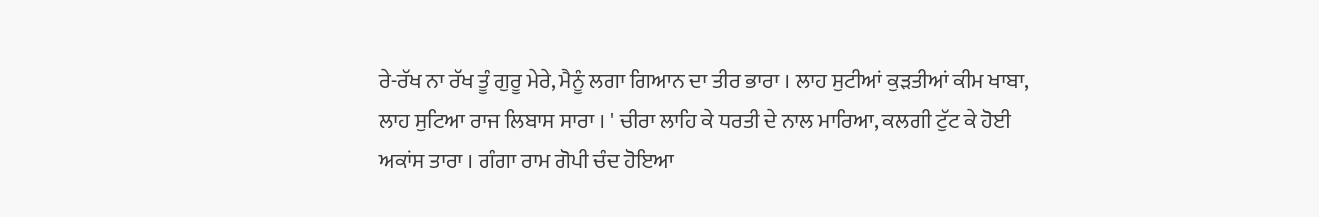ਰੇ-ਰੱਖ ਨਾ ਰੱਖ ਤੂੰ ਗੁਰੂ ਮੇਰੇ, ਮੈਨੂੰ ਲਗਾ ਗਿਆਨ ਦਾ ਤੀਰ ਭਾਰਾ । ਲਾਹ ਸੁਟੀਆਂ ਕੁੜਤੀਆਂ ਕੀਮ ਖਾਬਾ, ਲਾਹ ਸੁਟਿਆ ਰਾਜ ਲਿਬਾਸ ਸਾਰਾ । ' ਚੀਰਾ ਲਾਹਿ ਕੇ ਧਰਤੀ ਦੇ ਨਾਲ ਮਾਰਿਆ, ਕਲਗੀ ਟੁੱਟ ਕੇ ਹੋਈ ਅਕਾਂਸ ਤਾਰਾ । ਗੰਗਾ ਰਾਮ ਗੋਪੀ ਚੰਦ ਹੋਇਆ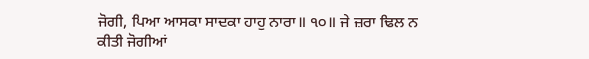ਜੋਗੀ, ਪਿਆ ਆਸਕਾ ਸਾਦਕਾ ਹਾਹੁ ਨਾਰਾ॥ ੧੦॥ ਜੇ ਜ਼ਰਾ ਢਿਲ ਨ ਕੀਤੀ ਜੋਗੀਆਂ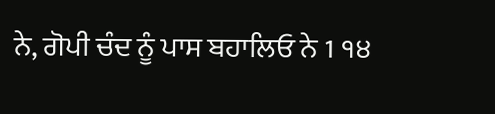ਨੇ, ਗੋਪੀ ਚੰਦ ਨੂੰ ਪਾਸ ਬਹਾਲਿਓ ਨੇ 1 ੧੪